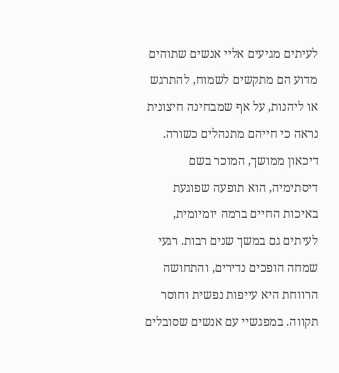לעיתים מגיעים אליי אנשים שתוהים מדוע הם מתקשים לשמוח, להתרגש או ליהנות, על אף שמבחינה חיצונית נראה כי חייהם מתנהלים כשורה. דיכאון ממושך, המוכר בשם דיסתימיה, הוא תופעה שפוגעת באיכות החיים ברמה יומיומית, לעיתים גם במשך שנים רבות. רגעי שמחה הופכים נדירים, והתחושה הרווחת היא עייפות נפשית וחוסר תקווה. במפגשיי עם אנשים שסובלים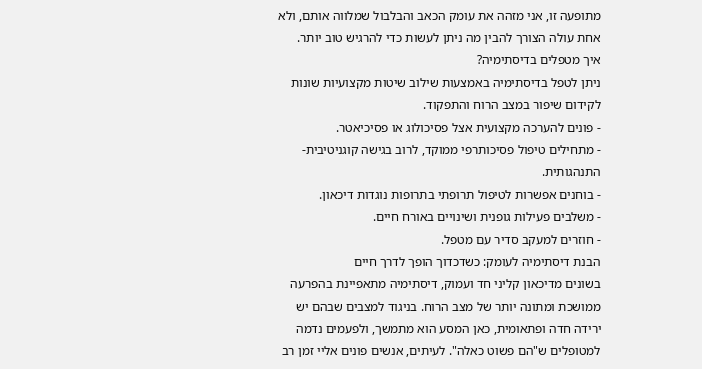מתופעה זו, אני מזהה את עומק הכאב והבלבול שמלווה אותם, ולא אחת עולה הצורך להבין מה ניתן לעשות כדי להרגיש טוב יותר.
איך מטפלים בדיסתימיה?
ניתן לטפל בדיסתימיה באמצעות שילוב שיטות מקצועיות שונות לקידום שיפור במצב הרוח והתפקוד.
- פונים להערכה מקצועית אצל פסיכולוג או פסיכיאטר.
- מתחילים טיפול פסיכותרפי ממוקד, לרוב בגישה קוגניטיבית-התנהגותית.
- בוחנים אפשרות לטיפול תרופתי בתרופות נוגדות דיכאון.
- משלבים פעילות גופנית ושינויים באורח חיים.
- חוזרים למעקב סדיר עם מטפל.
הבנת דיסתימיה לעומק: כשדכדוך הופך לדרך חיים
בשונים מדיכאון קליני חד ועמוק, דיסתימיה מתאפיינת בהפרעה ממושכת ומתונה יותר של מצב הרוח. בניגוד למצבים שבהם יש ירידה חדה ופתאומית, כאן המסע הוא מתמשך, ולפעמים נדמה למטופלים ש"הם פשוט כאלה". לעיתים, אנשים פונים אליי זמן רב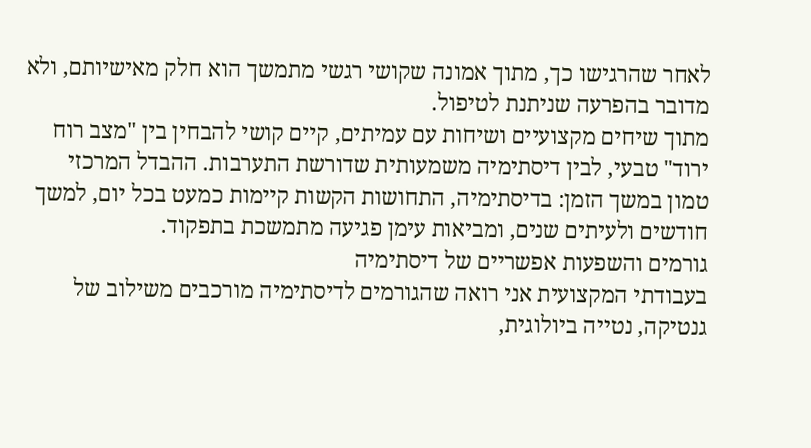לאחר שהרגישו כך, מתוך אמונה שקושי רגשי מתמשך הוא חלק מאישיותם, ולא מדובר בהפרעה שניתנת לטיפול.
מתוך שיחים מקצועיים ושיחות עם עמיתים, קיים קושי להבחין בין "מצב רוח ירוד" טבעי, לבין דיסתימיה משמעותית שדורשת התערבות. ההבדל המרכזי טמון במשך הזמן: בדיסתימיה, התחושות הקשות קיימות כמעט בכל יום, למשך חודשים ולעיתים שנים, ומביאות עימן פגיעה מתמשכת בתפקוד.
גורמים והשפעות אפשריים של דיסתימיה
בעבודתי המקצועית אני רואה שהגורמים לדיסתימיה מורכבים משילוב של גנטיקה, נטייה ביולוגית,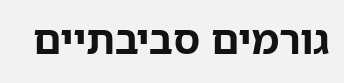גורמים סביבתיים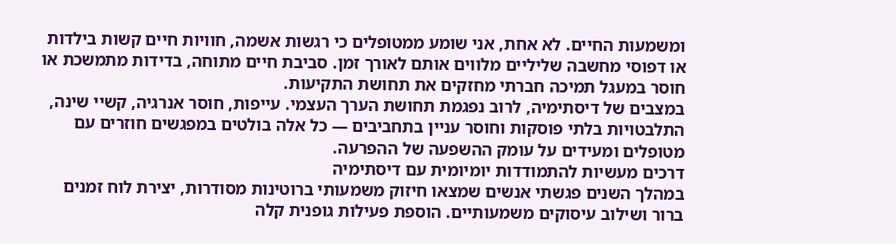ומשמעות החיים. לא אחת, אני שומע ממטופלים כי רגשות אשמה, חוויות חיים קשות בילדות או דפוסי מחשבה שליליים מלווים אותם לאורך זמן. סביבת חיים מתוחה, בדידות מתמשכת או חוסר במעגל תמיכה חברתי מחזקים את תחושת התקיעות.
במצבים של דיסתימיה, לרוב נפגמת תחושת הערך העצמי. עייפות, חוסר אנרגיה, קשיי שינה, התלבטויות בלתי פוסקות וחוסר עניין בתחביבים — כל אלה בולטים במפגשים חוזרים עם מטופלים ומעידים על עומק ההשפעה של ההפרעה.
דרכים מעשיות להתמודדות יומיומית עם דיסתימיה
במהלך השנים פגשתי אנשים שמצאו חיזוק משמעותי ברוטינות מסודרות, יצירת לוח זמנים ברור ושילוב עיסוקים משמעותיים. הוספת פעילות גופנית קלה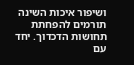ושיפור איכות השינה תורמים להפחתת תחושות הדכדוך. יחד עם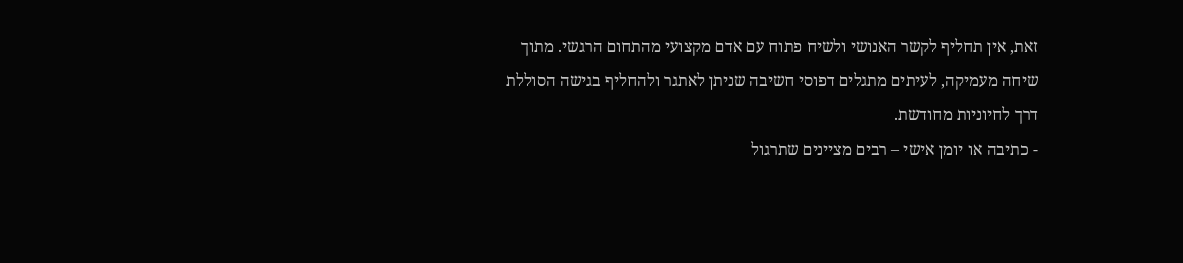זאת, אין תחליף לקשר האנושי ולשיח פתוח עם אדם מקצועי מהתחום הרגשי. מתוך שיחה מעמיקה, לעיתים מתגלים דפוסי חשיבה שניתן לאתגר ולהחליף בגישה הסוללת דרך לחיוניות מחודשת.
- כתיבה או יומן אישי – רבים מציינים שתרגול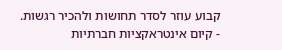קבוע עוזר לסדר תחושות ולהכיר רגשות.
- קיום אינטראקציות חברתיות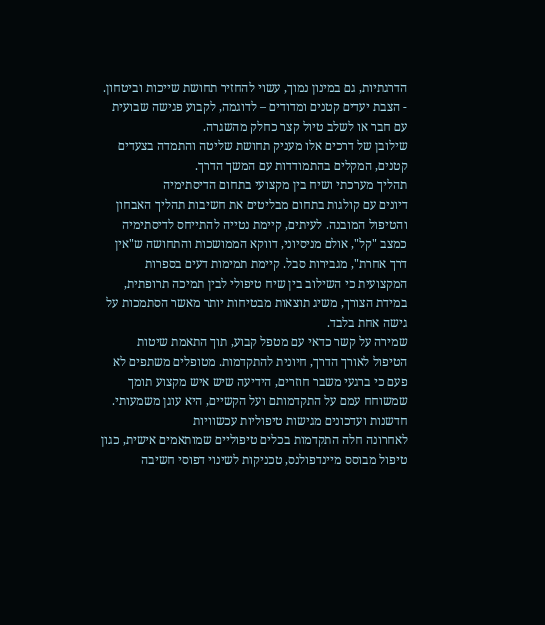הדרגתיות, גם במינון נמוך, עשוי להחזיר תחושת שייכות וביטחון.
- הצבת יעדים קטנים ומדודים – לדוגמה, לקבוע פגישה שבועית עם חבר או לשלב טיול קצר כחלק מהשגרה.
שילובן של דרכים אלו מעניק תחושת שליטה והתמדה בצעדים קטנים, המקלים בהתמודדות עם המשך הדרך.
תהליך מערכתי ושיח בין מקצועי בתחום הדיסתימיה
דיונים עם קולגות בתחום מבליטים את חשיבות תהליך האבחון והטיפול המובנה. לעיתים, קיימת נטייה להתייחס לדיסתימיה כמצב "קל", אולם מניסיוני, דווקא הממושכות והתחושה ש"אין דרך אחרת", מגבירות סבל. קיימת תמימות דעים בספרות המקצועית כי השילוב בין שיח טיפולי לבין תמיכה תרופתית, במידת הצורך, משיג תוצאות מבטיחות יותר מאשר הסתמכות על גישה אחת בלבד.
שמירה על קשר כדאי עם מטפל קבוע, תוך התאמת שיטות הטיפול לאורך הדרך, חיונית להתקדמות. מטופלים משתפים לא פעם כי ברגעי משבר חוזרים, הידיעה שיש איש מקצוע תומך שמשוחח עמם על התקדמותם ועל הקשיים, היא עוגן משמעותי.
חדשנות ועדכונים מגישות טיפוליות עכשוויות
לאחרונה חלה התקדמות בכלים טיפוליים שמותאמים אישית, כגון טיפול מבוסס מיינדפולנס, טכניקות לשינוי דפוסי חשיבה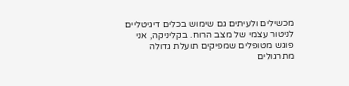מכשילים ולעיתים גם שימוש בכלים דיגיטליים לניטור עצמי של מצב הרוח. בקליניקה, אני פוגש מטופלים שמפיקים תועלת גדולה מתרגולים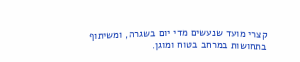קצרי מועד שנעשים מדי יום בשגרה, ומשיתוף בתחושות במרחב בטוח ומוגן.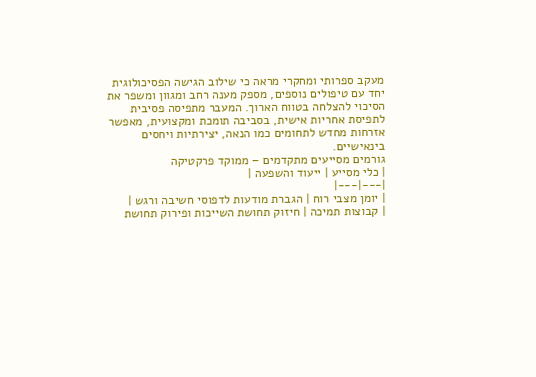מעקב ספרותי ומחקרי מראה כי שילוב הגישה הפסיכולוגית יחד עם טיפולים נוספים, מספק מענה רחב ומגוון ומשפר את הסיכוי להצלחה בטווח הארוך. המעבר מתפיסה פסיבית לתפיסת אחריות אישית, בסביבה תומכת ומקצועית, מאפשר אזרחות מחדש לתחומים כמו הנאה, יצירתיות ויחסים בינאישיים.
גורמים מסייעים מתקדמים – ממוקד פרקטיקה
| כלי מסייע | ייעוד והשפעה |
|---|---|
| יומן מצבי רוח | הגברת מודעות לדפוסי חשיבה ורגש |
| קבוצות תמיכה | חיזוק תחושת השייכות ופירוק תחושת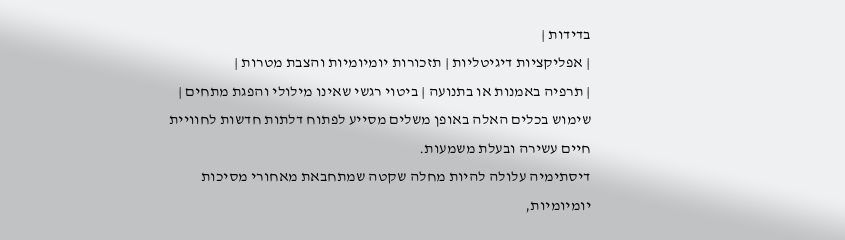בדידות |
| אפליקציות דיגיטליות | תזכורות יומיומיות והצבת מטרות |
| תרפיה באמנות או בתנועה | ביטוי רגשי שאינו מילולי והפגת מתחים |
שימוש בכלים האלה באופן משלים מסייע לפתוח דלתות חדשות לחוויית חיים עשירה ובעלת משמעות.
דיסתימיה עלולה להיות מחלה שקטה שמתחבאת מאחורי מסיכות יומיומיות,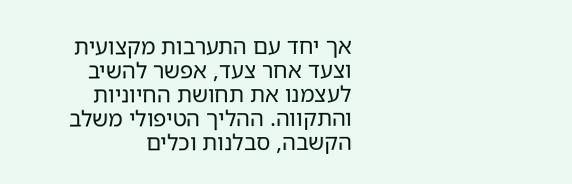אך יחד עם התערבות מקצועית וצעד אחר צעד, אפשר להשיב לעצמנו את תחושת החיוניות והתקווה. ההליך הטיפולי משלב הקשבה, סבלנות וכלים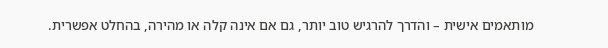מותאמים אישית – והדרך להרגיש טוב יותר, גם אם אינה קלה או מהירה, בהחלט אפשרית.